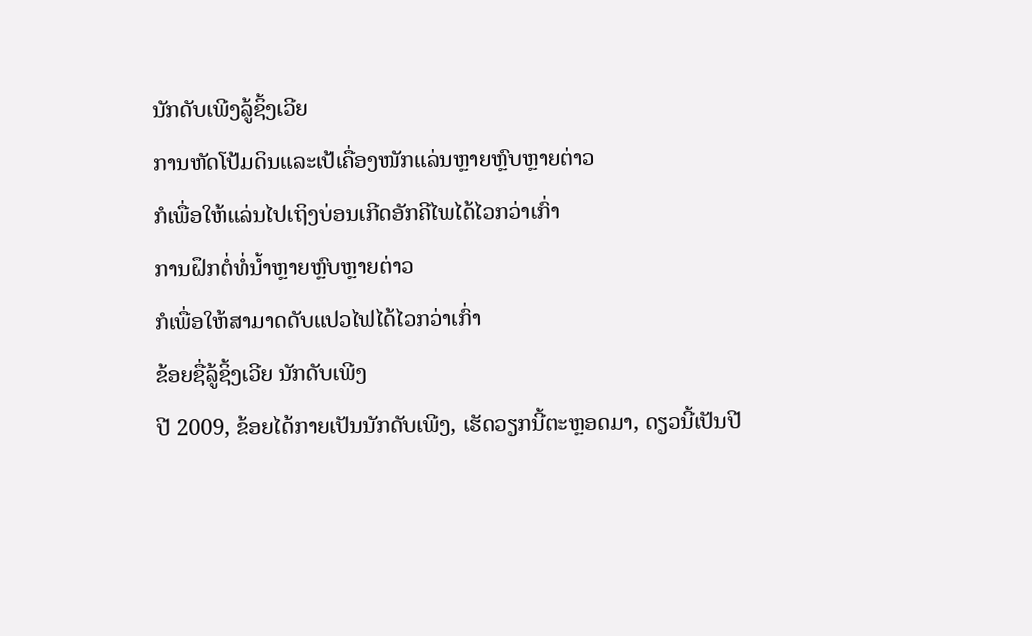ນັກດັບເພີງລູ້ຊິ້ງເວີຍ
ການຫັດໂປ້ມດິນແລະເປ້ເຄື່ອງໜັກແລ່ນຫຼາຍຫຼົບຫຼາຍຕ່າວ
ກໍເພື່ອໃຫ້ແລ່ນໄປເຖິງບ່ອນເກີດອັກຄີໄພໄດ້ໄວກວ່າເກົ່າ
ການຝຶກຕໍ່ທໍ່ນ້ຳຫຼາຍຫຼົບຫຼາຍຕ່າວ
ກໍເພື່ອໃຫ້ສາມາດດັບແປວໄຟໄດ້ໄວກວ່າເກົ່າ
ຂ້ອຍຊື່ລູ້ຊິ້ງເວີຍ ນັກດັບເພີງ
ປີ 2009, ຂ້ອຍໄດ້ກາຍເປັນນັກດັບເພີງ, ເຮັດວຽກນີ້ຕະຫຼອດມາ, ດຽວນີ້ເປັນປີ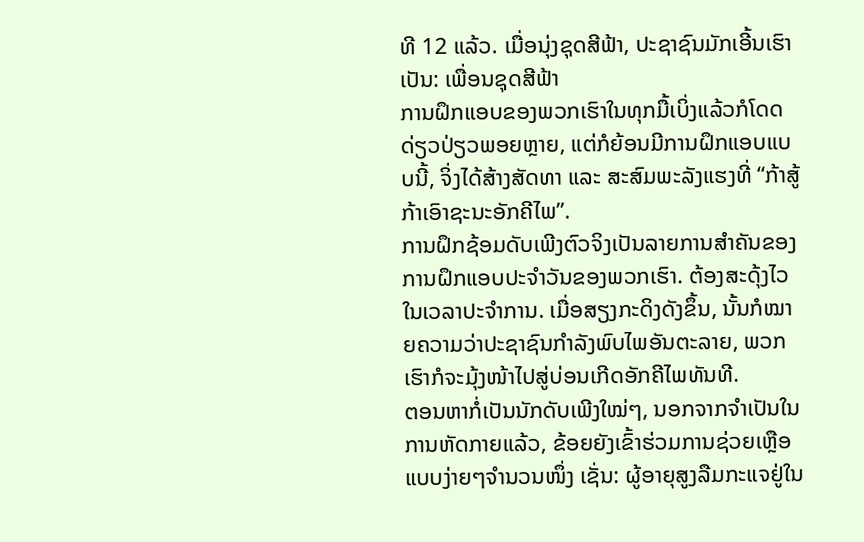ທີ 12 ແລ້ວ. ເມື່ອນຸ່ງຊຸດສີຟ້າ, ປະຊາຊົນມັກເອີ້ນເຮົາເປັນ: ເພື່ອນຊຸດສີຟ້າ
ການຝຶກແອບຂອງພວກເຮົາໃນທຸກມື້ເບິ່ງແລ້ວກໍໂດດດ່ຽວປ່ຽວພອຍຫຼາຍ, ແຕ່ກໍຍ້ອນມີການຝຶກແອບແບບນີ້, ຈິ່ງໄດ້ສ້າງສັດທາ ແລະ ສະສົມພະລັງແຮງທີ່ “ກ້າສູ້ກ້າເອົາຊະນະອັກຄີໄພ”.
ການຝຶກຊ້ອມດັບເພີງຕົວຈິງເປັນລາຍການສຳຄັນຂອງການຝຶກແອບປະຈຳວັນຂອງພວກເຮົາ. ຕ້ອງສະດຸ້ງໄວໃນເວລາປະຈຳການ. ເມື່ອສຽງກະດິງດັງຂຶ້ນ, ນັ້ນກໍໝາຍຄວາມວ່າປະຊາຊົນກຳລັງພົບໄພອັນຕະລາຍ, ພວກເຮົາກໍຈະມຸ້ງໜ້າໄປສູ່ບ່ອນເກີດອັກຄີໄພທັນທີ.
ຕອນຫາກໍ່ເປັນນັກດັບເພີງໃໝ່ໆ, ນອກຈາກຈຳເປັນໃນການຫັດກາຍແລ້ວ, ຂ້ອຍຍັງເຂົ້າຮ່ວມການຊ່ວຍເຫຼືອແບບງ່າຍໆຈຳນວນໜຶ່ງ ເຊັ່ນ: ຜູ້ອາຍຸສູງລືມກະແຈຢູ່ໃນ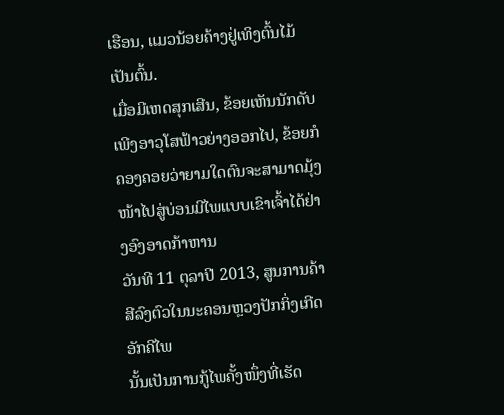ເຮືອນ, ແມວນ້ອຍຄ້າງຢູ່ເທິງຕົ້ນໄມ້ເປັນຕົ້ນ.
ເມື່ອມີເຫດສຸກເສີນ, ຂ້ອຍເຫັນນັກດັບເພີງອາວຸໂສຟ້າວຍ່າງອອກໄປ, ຂ້ອຍກໍຄອງຄອຍວ່າຍາມໃດຕົນຈະສາມາດມຸ້ງໜ້າໄປສູ່ບ່ອນມີໄພແບບເຂົາເຈົ້າໄດ້ຢ່າງອົງອາດກ້າຫານ
ວັນທີ 11 ຕຸລາປີ 2013, ສູນການຄ້າສີລົງຕົວໃນນະຄອນຫຼວງປັກກິ່ງເກີດອັກຄີໄພ
ນັ້ນເປັນການກູ້ໄພຄັ້ງໜຶ່ງທີ່ເຮັດ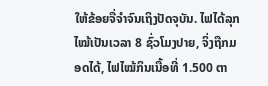ໃຫ້ຂ້ອຍຈື່ຈຳຈົນເຖິງປັດຈຸບັນ. ໄຟໄດ້ລຸກໄໝ້ເປັນເວລາ 8 ຊົ່ວໂມງປາຍ, ຈິ່ງຖືກມອດໄດ້, ໄຟໄໝ້ກິນເນື້ອທີ່ 1.500 ຕາ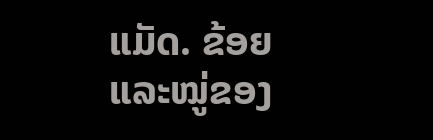ແມັດ. ຂ້ອຍແລະໝູ່ຂອງ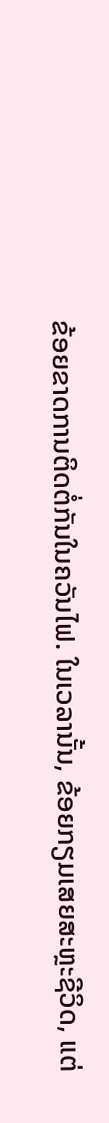ຂ້ອຍຂາດການຕິດຕໍ່ກັນໃນຄວັນໄຟ. ໃນເວລານັ້ນ, ຂ້ອຍກຽມເສຍສະຫຼະຊີວິດ, ແຕ່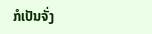ກໍເປັນຈັ່ງ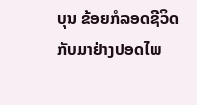ບຸນ ຂ້ອຍກໍລອດຊີວິດກັບມາຢ່າງປອດໄພ